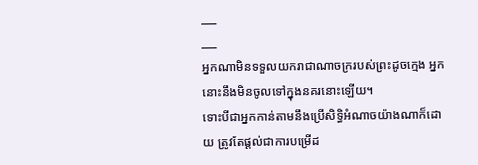___
___
អ្នកណាមិនទទួលយករាជាណាចក្ររបស់ព្រះដូចក្មេង អ្នកនោះនឹងមិនចូលទៅក្នុងនគរនោះឡើយ។
ទោះបីជាអ្នកកាន់តាមនឹងប្រើសិទ្ធិអំណាចយ៉ាងណាក៏ដោយ ត្រូវតែផ្ដល់ជាការបម្រើដ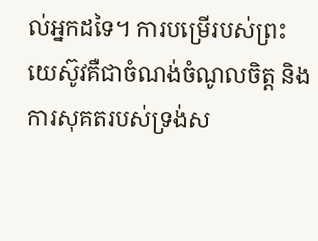ល់អ្នកដទៃ។ ការបម្រើរបស់ព្រះយេស៊ូវគឺជាចំណង់ចំណូលចិត្ត និងការសុគតរបស់ទ្រង់ស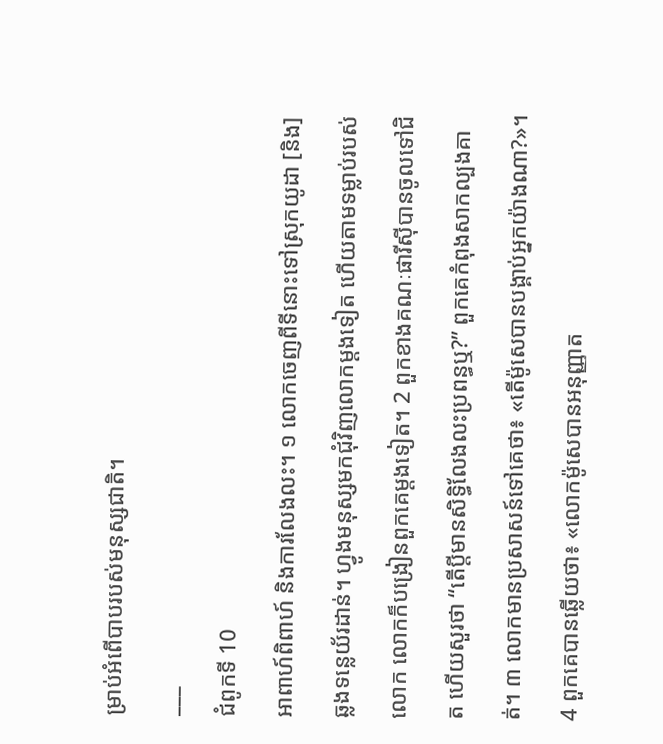ម្រាប់អំពើបាបរបស់មនុស្សជាតិ។
___
ជំពូកទី 10
អាពាហ៍ពិពាហ៍ និងការលែងលះ។ ១ លោកចេញពីទីនោះទៅស្រុកយូដា [និង] ឆ្លងទន្លេយ័រដាន់។ ហ្វូងមនុស្សមកជុំវិញលោកម្ដងទៀត ហើយតាមទម្លាប់របស់លោក លោកក៏បង្រៀនពួកគេម្ដងទៀត។ 2 ពួកខាងគណៈផារីស៊ីបានចូលទៅជិត ហើយសួរថា “តើប្តីមានសិទ្ធិលែងលះប្រពន្ធឬ?” ពួកគេកំពុងសាកល្បងគាត់។ ៣ លោកមានប្រសាសន៍ទៅគេថា៖ «តើម៉ូសេបានបង្គាប់អ្នកយ៉ាងណា?»។ 4 ពួកគេបានឆ្លើយថា៖ «លោកម៉ូសេបានអនុញ្ញាត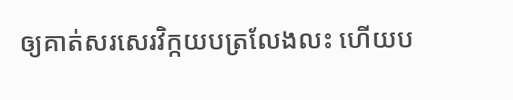ឲ្យគាត់សរសេរវិក្កយបត្រលែងលះ ហើយប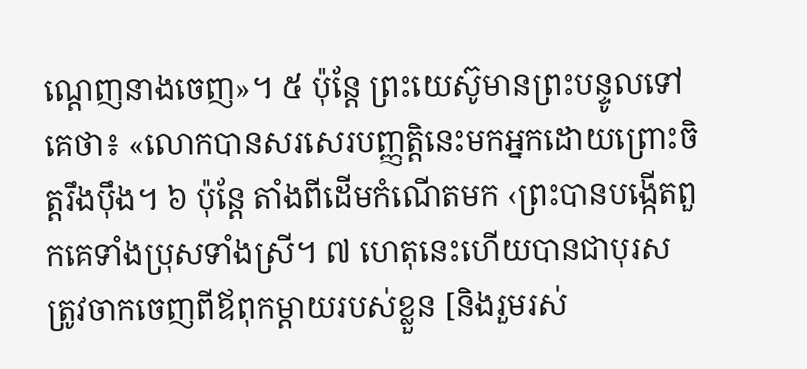ណ្តេញនាងចេញ»។ ៥ ប៉ុន្តែ ព្រះយេស៊ូមានព្រះបន្ទូលទៅគេថា៖ «លោកបានសរសេរបញ្ញត្តិនេះមកអ្នកដោយព្រោះចិត្តរឹងប៉ឹង។ ៦ ប៉ុន្តែ តាំងពីដើមកំណើតមក ‹ព្រះបានបង្កើតពួកគេទាំងប្រុសទាំងស្រី។ ៧ ហេតុនេះហើយបានជាបុរសត្រូវចាកចេញពីឪពុកម្ដាយរបស់ខ្លួន [និងរួមរស់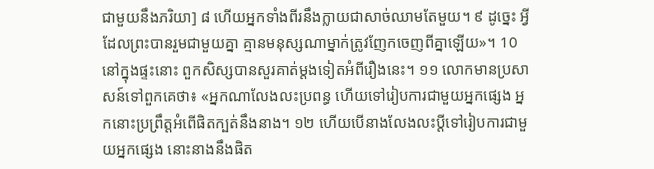ជាមួយនឹងភរិយា] ៨ ហើយអ្នកទាំងពីរនឹងក្លាយជាសាច់ឈាមតែមួយ។ ៩ ដូច្នេះ អ្វីដែលព្រះបានរួមជាមួយគ្នា គ្មានមនុស្សណាម្នាក់ត្រូវញែកចេញពីគ្នាឡើយ»។ 10 នៅក្នុងផ្ទះនោះ ពួកសិស្សបានសួរគាត់ម្ដងទៀតអំពីរឿងនេះ។ ១១ លោកមានប្រសាសន៍ទៅពួកគេថា៖ «អ្នកណាលែងលះប្រពន្ធ ហើយទៅរៀបការជាមួយអ្នកផ្សេង អ្នកនោះប្រព្រឹត្តអំពើផិតក្បត់នឹងនាង។ ១២ ហើយបើនាងលែងលះប្ដីទៅរៀបការជាមួយអ្នកផ្សេង នោះនាងនឹងផិត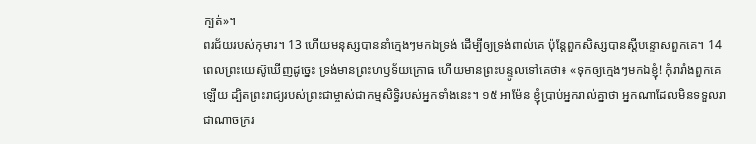ក្បត់»។
ពរជ័យរបស់កុមារ។ 13 ហើយមនុស្សបាននាំក្មេងៗមកឯទ្រង់ ដើម្បីឲ្យទ្រង់ពាល់គេ ប៉ុន្តែពួកសិស្សបានស្ដីបន្ទោសពួកគេ។ 14 ពេលព្រះយេស៊ូឃើញដូច្នេះ ទ្រង់មានព្រះហឫទ័យក្រោធ ហើយមានព្រះបន្ទូលទៅគេថា៖ «ទុកឲ្យក្មេងៗមកឯខ្ញុំ! កុំរារាំងពួកគេឡើយ ដ្បិតព្រះរាជ្យរបស់ព្រះជាម្ចាស់ជាកម្មសិទ្ធិរបស់អ្នកទាំងនេះ។ ១៥ អាម៉ែន ខ្ញុំប្រាប់អ្នករាល់គ្នាថា អ្នកណាដែលមិនទទួលរាជាណាចក្ររ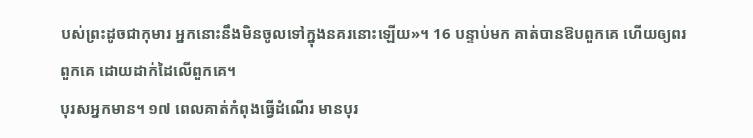បស់ព្រះដូចជាកុមារ អ្នកនោះនឹងមិនចូលទៅក្នុងនគរនោះឡើយ»។ 16 បន្ទាប់មក គាត់បានឱបពួកគេ ហើយឲ្យពរពួកគេ ដោយដាក់ដៃលើពួកគេ។
បុរសអ្នកមាន។ ១៧ ពេលគាត់កំពុងធ្វើដំណើរ មានបុរ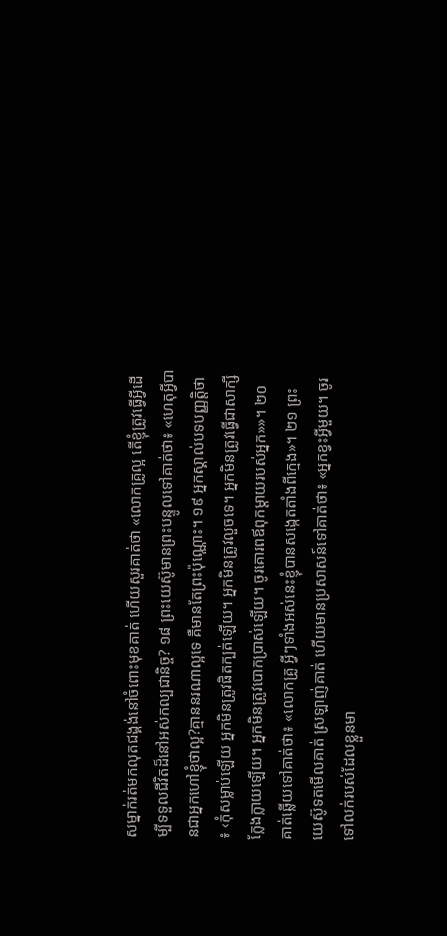សម្នាក់រត់មកលុតជង្គង់នៅចំពោះមុខគាត់ ហើយសួរគាត់ថា «លោកគ្រូល្អ តើខ្ញុំត្រូវធ្វើអ្វីដើម្បីទទួលជីវិតដ៏នៅអស់កល្បជានិច្ច? ១៨ ព្រះយេស៊ូមានព្រះបន្ទូលទៅគាត់ថា៖ «ហេតុអ្វីបានជាអ្នកហៅខ្ញុំថាល្អ?គ្មាននរណាល្អទេ គឺមានតែព្រះប៉ុណ្ណោះ។ ១៩ អ្នកស្គាល់បទបញ្ញត្តិថា ៖ ‹កុំសម្លាប់ឡើយ អ្នកមិនត្រូវផិតក្បត់ឡើយ។ អ្នកមិនត្រូវលួចទេ។ អ្នកមិនត្រូវធ្វើជាសាក្សីក្លែងក្លាយឡើយ។ អ្នកមិនត្រូវបោកប្រាស់ឡើយ។ ចូរគោរពឪពុកម្ដាយរបស់អ្នក»»។ ២០ គាត់ឆ្លើយទៅគាត់ថា៖ «លោកគ្រូ អ្វីៗទាំងអស់នេះខ្ញុំបានសង្កេតតាំងពីក្មេង»។ ២១ ព្រះយេស៊ូទតមើលគាត់ ស្រឡាញ់គាត់ ហើយមានប្រសាសន៍ទៅគាត់ថា៖ «អ្នកខ្វះអ្វីមួយ។ ចូរទៅលក់របស់ដែលខ្លួនមា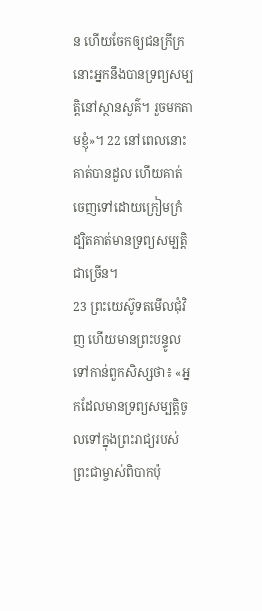ន ហើយចែកឲ្យជនក្រីក្រ នោះអ្នកនឹងបានទ្រព្យសម្បត្តិនៅស្ថានសួគ៌។ រួចមកតាមខ្ញុំ»។ 22 នៅពេលនោះគាត់បានដួល ហើយគាត់ចេញទៅដោយក្រៀមក្រំ ដ្បិតគាត់មានទ្រព្យសម្បត្តិជាច្រើន។
23 ព្រះយេស៊ូទតមើលជុំវិញ ហើយមានព្រះបន្ទូលទៅកាន់ពួកសិស្សថា៖ «អ្នកដែលមានទ្រព្យសម្បត្តិចូលទៅក្នុងព្រះរាជ្យរបស់ព្រះជាម្ចាស់ពិបាកប៉ុ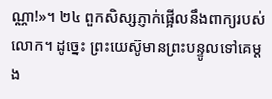ណ្ណា!»។ ២៤ ពួកសិស្សភ្ញាក់ផ្អើលនឹងពាក្យរបស់លោក។ ដូច្នេះ ព្រះយេស៊ូមានព្រះបន្ទូលទៅគេម្ដង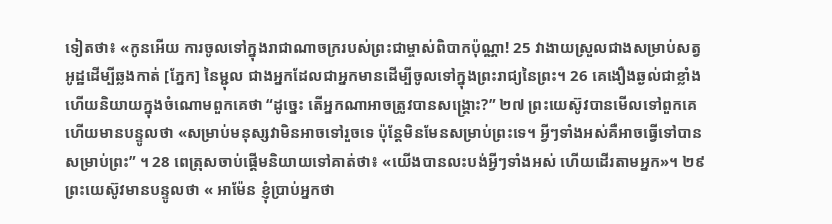ទៀតថា៖ «កូនអើយ ការចូលទៅក្នុងរាជាណាចក្ររបស់ព្រះជាម្ចាស់ពិបាកប៉ុណ្ណា! 25 វាងាយស្រួលជាងសម្រាប់សត្វអូដ្ឋដើម្បីឆ្លងកាត់ [ភ្នែក] នៃម្ជុល ជាងអ្នកដែលជាអ្នកមានដើម្បីចូលទៅក្នុងព្រះរាជ្យនៃព្រះ។ 26 គេងឿងឆ្ងល់ជាខ្លាំង ហើយនិយាយក្នុងចំណោមពួកគេថា “ដូច្នេះ តើអ្នកណាអាចត្រូវបានសង្គ្រោះ?” ២៧ ព្រះយេស៊ូវបានមើលទៅពួកគេ ហើយមានបន្ទូលថា «សម្រាប់មនុស្សវាមិនអាចទៅរួចទេ ប៉ុន្តែមិនមែនសម្រាប់ព្រះទេ។ អ្វីៗទាំងអស់គឺអាចធ្វើទៅបានសម្រាប់ព្រះ” ។ 28 ពេត្រុសចាប់ផ្ដើមនិយាយទៅគាត់ថា៖ «យើងបានលះបង់អ្វីៗទាំងអស់ ហើយដើរតាមអ្នក»។ ២៩ ព្រះយេស៊ូវមានបន្ទូលថា « អាម៉ែន ខ្ញុំប្រាប់អ្នកថា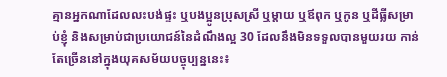គ្មានអ្នកណាដែលលះបង់ផ្ទះ ឬបងប្អូនប្រុសស្រី ឬម្តាយ ឬឪពុក ឬកូន ឬដីធ្លីសម្រាប់ខ្ញុំ និងសម្រាប់ជាប្រយោជន៍នៃដំណឹងល្អ 30 ដែលនឹងមិនទទួលបានមួយរយ កាន់តែច្រើននៅក្នុងយុគសម័យបច្ចុប្បន្ននេះ៖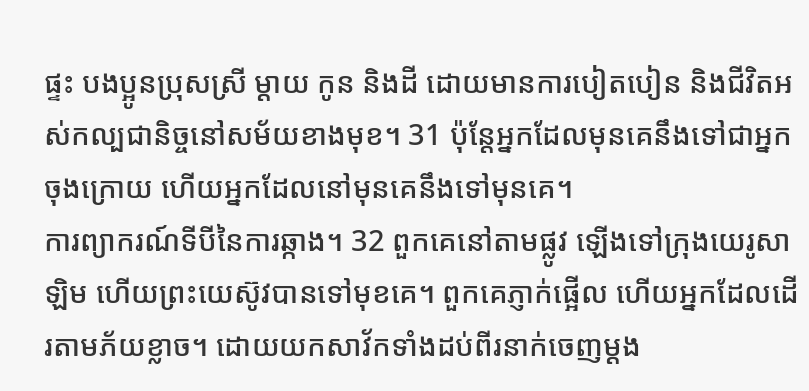ផ្ទះ បងប្អូនប្រុសស្រី ម្តាយ កូន និងដី ដោយមានការបៀតបៀន និងជីវិតអស់កល្បជានិច្ចនៅសម័យខាងមុខ។ 31 ប៉ុន្តែអ្នកដែលមុនគេនឹងទៅជាអ្នកចុងក្រោយ ហើយអ្នកដែលនៅមុនគេនឹងទៅមុនគេ។
ការព្យាករណ៍ទីបីនៃការឆ្កាង។ 32 ពួកគេនៅតាមផ្លូវ ឡើងទៅក្រុងយេរូសាឡិម ហើយព្រះយេស៊ូវបានទៅមុខគេ។ ពួកគេភ្ញាក់ផ្អើល ហើយអ្នកដែលដើរតាមភ័យខ្លាច។ ដោយយកសាវ័កទាំងដប់ពីរនាក់ចេញម្ដង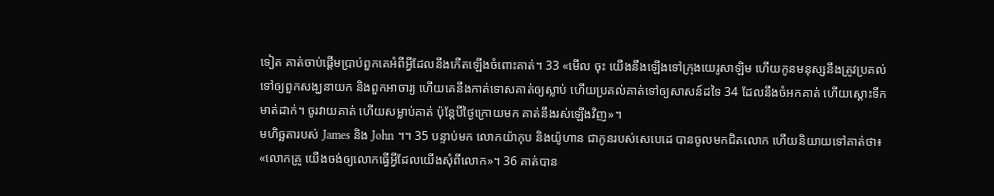ទៀត គាត់ចាប់ផ្ដើមប្រាប់ពួកគេអំពីអ្វីដែលនឹងកើតឡើងចំពោះគាត់។ 33 «មើល ចុះ យើងនឹងឡើងទៅក្រុងយេរូសាឡិម ហើយកូនមនុស្សនឹងត្រូវប្រគល់ទៅឲ្យពួកសង្ឃនាយក និងពួកអាចារ្យ ហើយគេនឹងកាត់ទោសគាត់ឲ្យស្លាប់ ហើយប្រគល់គាត់ទៅឲ្យសាសន៍ដទៃ 34 ដែលនឹងចំអកគាត់ ហើយស្ដោះទឹកមាត់ដាក់។ ចូរវាយគាត់ ហើយសម្លាប់គាត់ ប៉ុន្តែបីថ្ងៃក្រោយមក គាត់នឹងរស់ឡើងវិញ»។
មហិច្ឆតារបស់ James និង John ។។ 35 បន្ទាប់មក លោកយ៉ាកុប និងយ៉ូហាន ជាកូនរបស់សេបេដេ បានចូលមកជិតលោក ហើយនិយាយទៅគាត់ថា៖ «លោកគ្រូ យើងចង់ឲ្យលោកធ្វើអ្វីដែលយើងសុំពីលោក»។ 36 គាត់បាន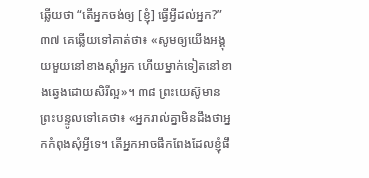ឆ្លើយថា “តើអ្នកចង់ឲ្យ [ខ្ញុំ] ធ្វើអ្វីដល់អ្នក?” ៣៧ គេឆ្លើយទៅគាត់ថា៖ «សូមឲ្យយើងអង្គុយមួយនៅខាងស្ដាំអ្នក ហើយម្នាក់ទៀតនៅខាងឆ្វេងដោយសិរីល្អ»។ ៣៨ ព្រះយេស៊ូមានព្រះបន្ទូលទៅគេថា៖ «អ្នករាល់គ្នាមិនដឹងថាអ្នកកំពុងសុំអ្វីទេ។ តើអ្នកអាចផឹកពែងដែលខ្ញុំផឹ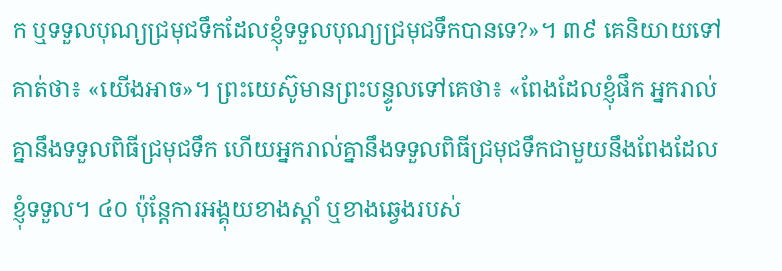ក ឬទទួលបុណ្យជ្រមុជទឹកដែលខ្ញុំទទួលបុណ្យជ្រមុជទឹកបានទេ?»។ ៣៩ គេនិយាយទៅគាត់ថា៖ «យើងអាច»។ ព្រះយេស៊ូមានព្រះបន្ទូលទៅគេថា៖ «ពែងដែលខ្ញុំផឹក អ្នករាល់គ្នានឹងទទួលពិធីជ្រមុជទឹក ហើយអ្នករាល់គ្នានឹងទទួលពិធីជ្រមុជទឹកជាមួយនឹងពែងដែលខ្ញុំទទួល។ ៤០ ប៉ុន្តែការអង្គុយខាងស្ដាំ ឬខាងឆ្វេងរបស់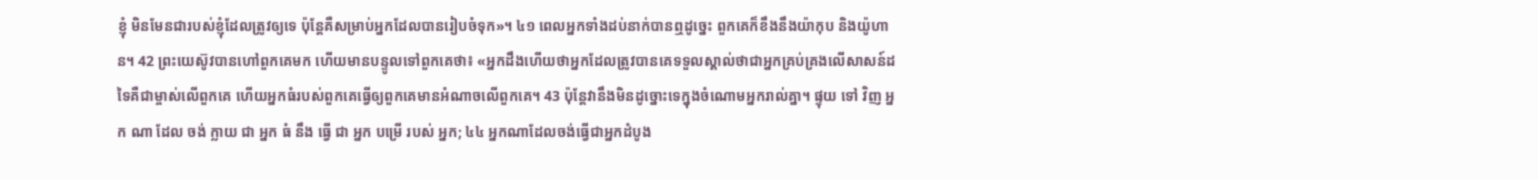ខ្ញុំ មិនមែនជារបស់ខ្ញុំដែលត្រូវឲ្យទេ ប៉ុន្តែគឺសម្រាប់អ្នកដែលបានរៀបចំទុក»។ ៤១ ពេលអ្នកទាំងដប់នាក់បានឮដូច្នេះ ពួកគេក៏ខឹងនឹងយ៉ាកុប និងយ៉ូហាន។ 42 ព្រះយេស៊ូវបានហៅពួកគេមក ហើយមានបន្ទូលទៅពួកគេថា៖ «អ្នកដឹងហើយថាអ្នកដែលត្រូវបានគេទទួលស្គាល់ថាជាអ្នកគ្រប់គ្រងលើសាសន៍ដទៃគឺជាម្ចាស់លើពួកគេ ហើយអ្នកធំរបស់ពួកគេធ្វើឲ្យពួកគេមានអំណាចលើពួកគេ។ 43 ប៉ុន្តែវានឹងមិនដូច្នោះទេក្នុងចំណោមអ្នករាល់គ្នា។ ផ្ទុយ ទៅ វិញ អ្នក ណា ដែល ចង់ ក្លាយ ជា អ្នក ធំ នឹង ធ្វើ ជា អ្នក បម្រើ របស់ អ្នក; ៤៤ អ្នកណាដែលចង់ធ្វើជាអ្នកដំបូង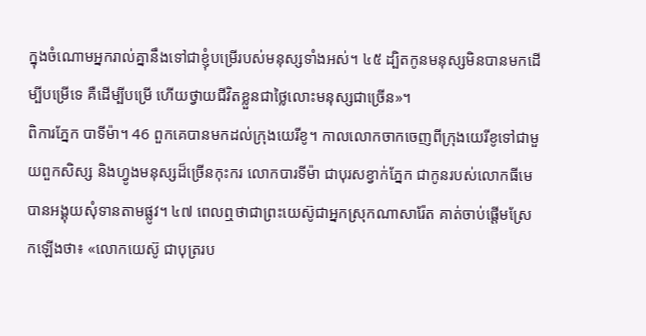ក្នុងចំណោមអ្នករាល់គ្នានឹងទៅជាខ្ញុំបម្រើរបស់មនុស្សទាំងអស់។ ៤៥ ដ្បិតកូនមនុស្សមិនបានមកដើម្បីបម្រើទេ គឺដើម្បីបម្រើ ហើយថ្វាយជីវិតខ្លួនជាថ្លៃលោះមនុស្សជាច្រើន»។
ពិការភ្នែក បាទីម៉ា។ 46 ពួកគេបានមកដល់ក្រុងយេរីខូ។ កាលលោកចាកចេញពីក្រុងយេរីខូទៅជាមួយពួកសិស្ស និងហ្វូងមនុស្សដ៏ច្រើនកុះករ លោកបារទីម៉ា ជាបុរសខ្វាក់ភ្នែក ជាកូនរបស់លោកធីមេ បានអង្គុយសុំទានតាមផ្លូវ។ ៤៧ ពេលឮថាជាព្រះយេស៊ូជាអ្នកស្រុកណាសារ៉ែត គាត់ចាប់ផ្ដើមស្រែកឡើងថា៖ «លោកយេស៊ូ ជាបុត្ររប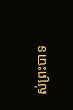ស់ព្រះបាទ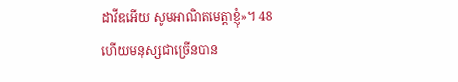ដាវីឌអើយ សូមអាណិតមេត្តាខ្ញុំ»។ 48 ហើយមនុស្សជាច្រើនបាន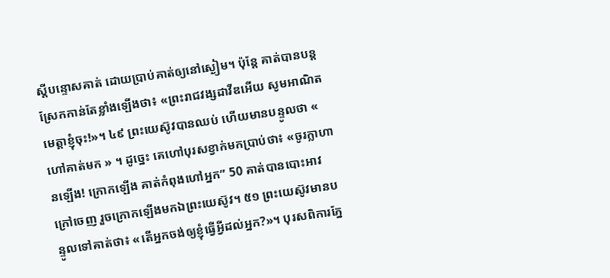ស្ដីបន្ទោសគាត់ ដោយប្រាប់គាត់ឲ្យនៅស្ងៀម។ ប៉ុន្តែ គាត់បានបន្តស្រែកកាន់តែខ្លាំងឡើងថា៖ «ព្រះរាជវង្សដាវីឌអើយ សូមអាណិតមេត្ដាខ្ញុំចុះ!»។ ៤៩ ព្រះយេស៊ូវបានឈប់ ហើយមានបន្ទូលថា « ហៅគាត់មក » ។ ដូច្នេះ គេហៅបុរសខ្វាក់មកប្រាប់ថា៖ «ចូរក្លាហានឡើង! ក្រោកឡើង គាត់កំពុងហៅអ្នក” 50 គាត់បានបោះអាវក្រៅចេញ រួចក្រោកឡើងមកឯព្រះយេស៊ូវ។ ៥១ ព្រះយេស៊ូវមានបន្ទូលទៅគាត់ថា៖ «តើអ្នកចង់ឲ្យខ្ញុំធ្វើអ្វីដល់អ្នក?»។ បុរសពិការភ្នែ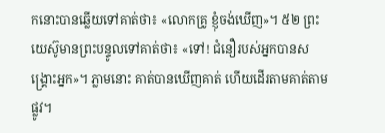កនោះបានឆ្លើយទៅគាត់ថា៖ «លោកគ្រូ ខ្ញុំចង់ឃើញ»។ ៥២ ព្រះយេស៊ូមានព្រះបន្ទូលទៅគាត់ថា៖ «ទៅ! ជំនឿរបស់អ្នកបានសង្គ្រោះអ្នក»។ ភ្លាមនោះ គាត់បានឃើញគាត់ ហើយដើរតាមគាត់តាមផ្លូវ។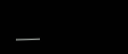___